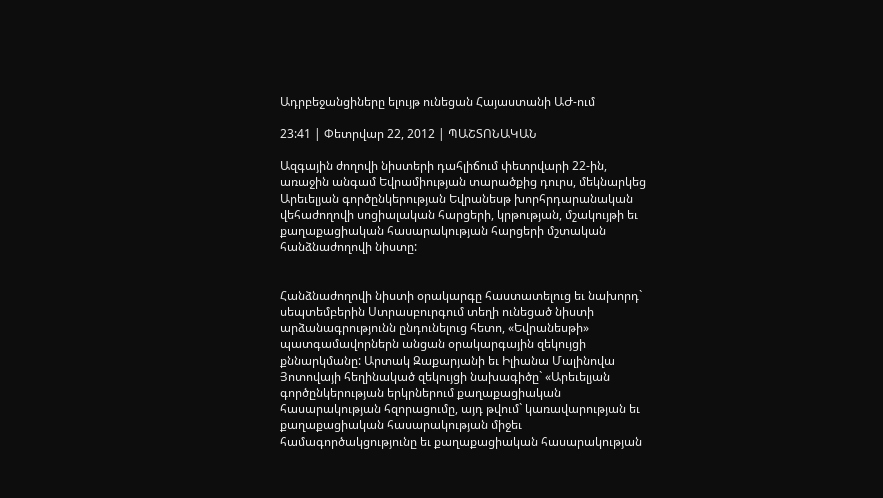Ադրբեջանցիները ելույթ ունեցան Հայաստանի ԱԺ-ում

23:41 | Փետրվար 22, 2012 | ՊԱՇՏՈՆԱԿԱՆ

Ազգային ժողովի նիստերի դահլիճում փետրվարի 22-ին, առաջին անգամ Եվրամիության տարածքից դուրս, մեկնարկեց Արեւելյան գործընկերության Եվրանեսթ խորհրդարանական վեհաժողովի սոցիալական հարցերի, կրթության, մշակույթի եւ քաղաքացիական հասարակության հարցերի մշտական հանձնաժողովի նիստը:


Հանձնաժողովի նիստի օրակարգը հաստատելուց եւ նախորդ` սեպտեմբերին Ստրասբուրգում տեղի ունեցած նիստի արձանագրությունն ընդունելուց հետո, «Եվրանեսթի» պատգամավորներն անցան օրակարգային զեկույցի քննարկմանը: Արտակ Զաքարյանի եւ Իլիանա Մալինովա Յոտովայի հեղինակած զեկույցի նախագիծը` «Արեւելյան գործընկերության երկրներում քաղաքացիական հասարակության հզորացումը, այդ թվում` կառավարության եւ քաղաքացիական հասարակության միջեւ համագործակցությունը եւ քաղաքացիական հասարակության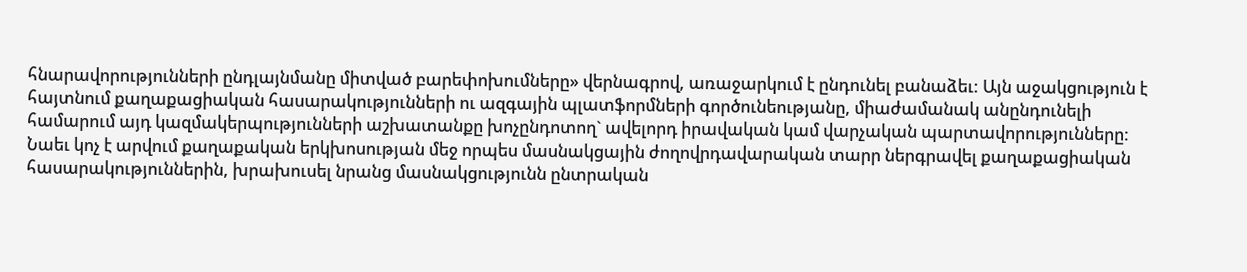հնարավորությունների ընդլայնմանը միտված բարեփոխումները» վերնագրով, առաջարկում է ընդունել բանաձեւ: Այն աջակցություն է հայտնում քաղաքացիական հասարակությունների ու ազգային պլատֆորմների գործունեությանը, միաժամանակ անընդունելի համարում այդ կազմակերպությունների աշխատանքը խոչընդոտող` ավելորդ իրավական կամ վարչական պարտավորությունները: Նաեւ կոչ է արվում քաղաքական երկխոսության մեջ որպես մասնակցային ժողովրդավարական տարր ներգրավել քաղաքացիական հասարակություններին, խրախուսել նրանց մասնակցությունն ընտրական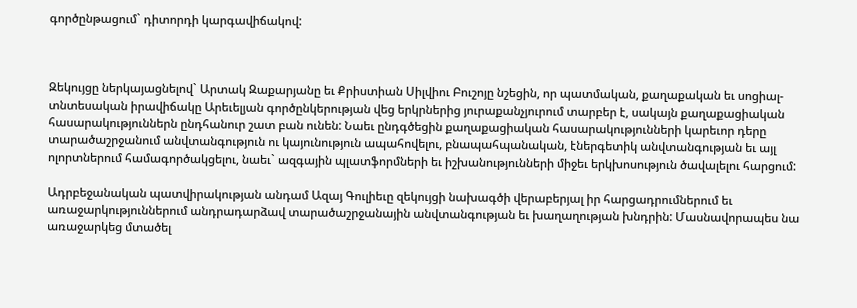գործընթացում` դիտորդի կարգավիճակով:



Զեկույցը ներկայացնելով` Արտակ Զաքարյանը եւ Քրիստիան Սիլվիու Բուշոյը նշեցին, որ պատմական, քաղաքական եւ սոցիալ-տնտեսական իրավիճակը Արեւելյան գործընկերության վեց երկրներից յուրաքանչյուրում տարբեր է, սակայն քաղաքացիական հասարակություններն ընդհանուր շատ բան ունեն: Նաեւ ընդգծեցին քաղաքացիական հասարակությունների կարեւոր դերը տարածաշրջանում անվտանգություն ու կայունություն ապահովելու, բնապահպանական, էներգետիկ անվտանգության եւ այլ ոլորտներում համագործակցելու, նաեւ` ազգային պլատֆորմների եւ իշխանությունների միջեւ երկխոսություն ծավալելու հարցում:

Ադրբեջանական պատվիրակության անդամ Ազայ Գուլիեւը զեկույցի նախագծի վերաբերյալ իր հարցադրումներում եւ առաջարկություններում անդրադարձավ տարածաշրջանային անվտանգության եւ խաղաղության խնդրին: Մասնավորապես նա առաջարկեց մտածել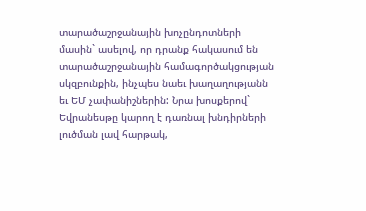տարածաշրջանային խոչընդոտների մասին` ասելով, որ դրանք հակասում են տարածաշրջանային համագործակցության սկզբունքին, ինչպես նաեւ խաղաղությանն եւ ԵՄ չափանիշներին: Նրա խոսքերով` Եվրանեսթը կարող է դառնալ խնդիրների լուծման լավ հարթակ,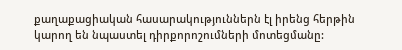քաղաքացիական հասարակություններն էլ իրենց հերթին կարող են նպաստել դիրքորոշումների մոտեցմանը: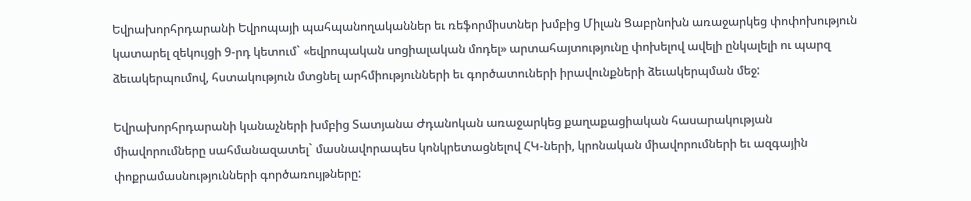Եվրախորհրդարանի Եվրոպայի պահպանողականներ եւ ռեֆորմիստներ խմբից Միլան Ցաբրնոխն առաջարկեց փոփոխություն կատարել զեկույցի 9-րդ կետում` «եվրոպական սոցիալական մոդել» արտահայտությունը փոխելով ավելի ընկալելի ու պարզ ձեւակերպումով, հստակություն մտցնել արհմիությունների եւ գործատուների իրավունքների ձեւակերպման մեջ:

Եվրախորհրդարանի կանաչների խմբից Տատյանա Ժդանոկան առաջարկեց քաղաքացիական հասարակության միավորումները սահմանազատել` մասնավորապես կոնկրետացնելով ՀԿ-ների, կրոնական միավորումների եւ ազգային փոքրամասնությունների գործառույթները: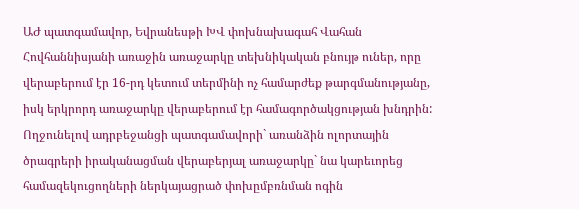ԱԺ պատգամավոր, Եվրանեսթի ԽՎ փոխնախագահ Վահան Հովհաննիսյանի առաջին առաջարկը տեխնիկական բնույթ ուներ, որը վերաբերում էր 16-րդ կետում տերմինի ոչ համարժեք թարգմանությանը, իսկ երկրորդ առաջարկը վերաբերում էր համագործակցության խնդրին: Ողջունելով ադրբեջանցի պատգամավորի` առանձին ոլորտային ծրագրերի իրականացման վերաբերյալ առաջարկը` նա կարեւորեց համազեկուցողների ներկայացրած փոխըմբռնման ոգին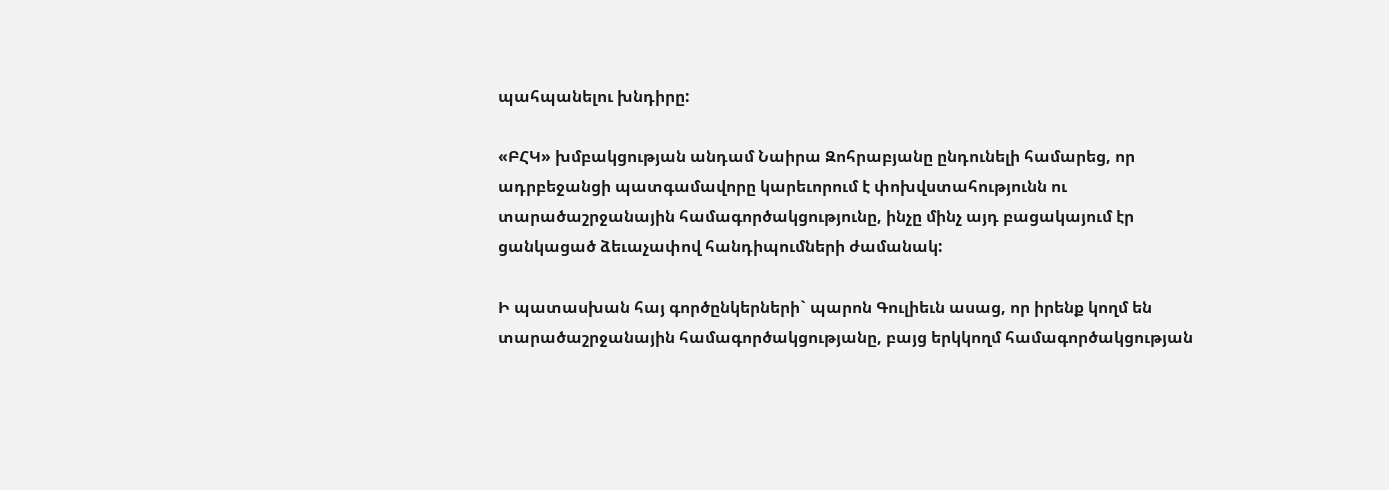պահպանելու խնդիրը:

«ԲՀԿ» խմբակցության անդամ Նաիրա Զոհրաբյանը ընդունելի համարեց, որ ադրբեջանցի պատգամավորը կարեւորում է փոխվստահությունն ու տարածաշրջանային համագործակցությունը, ինչը մինչ այդ բացակայում էր ցանկացած ձեւաչափով հանդիպումների ժամանակ:

Ի պատասխան հայ գործընկերների` պարոն Գուլիեւն ասաց, որ իրենք կողմ են տարածաշրջանային համագործակցությանը, բայց երկկողմ համագործակցության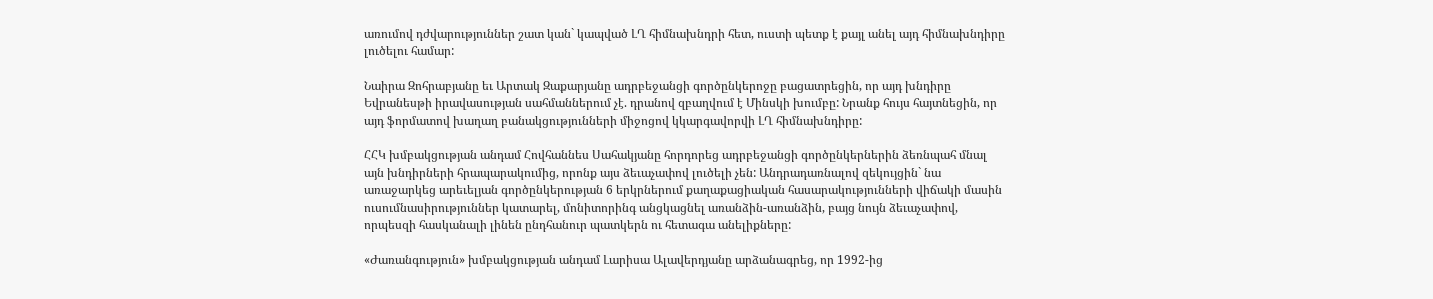առումով դժվարություններ շատ կան` կապված ԼՂ հիմնախնդրի հետ, ուստի պետք է քայլ անել այդ հիմնախնդիրը լուծելու համար:

Նաիրա Զոհրաբյանը եւ Արտակ Զաքարյանը ադրբեջանցի գործընկերոջը բացատրեցին, որ այդ խնդիրը Եվրանեսթի իրավասության սահմաններում չէ. դրանով զբաղվում է Մինսկի խումբը: Նրանք հույս հայտնեցին, որ այդ ֆորմատով խաղաղ բանակցությունների միջոցով կկարգավորվի ԼՂ հիմնախնդիրը:

ՀՀԿ խմբակցության անդամ Հովհաննես Սահակյանը հորդորեց ադրբեջանցի գործընկերներին ձեռնպահ մնալ այն խնդիրների հրապարակումից, որոնք այս ձեւաչափով լուծելի չեն: Անդրադառնալով զեկույցին` նա առաջարկեց արեւելյան գործընկերության 6 երկրներում քաղաքացիական հասարակությունների վիճակի մասին ուսումնասիրություններ կատարել, մոնիտորինգ անցկացնել առանձին-առանձին, բայց նույն ձեւաչափով, որպեսզի հասկանալի լինեն ընդհանուր պատկերն ու հետագա անելիքները:

«Ժառանգություն» խմբակցության անդամ Լարիսա Ալավերդյանը արձանագրեց, որ 1992-ից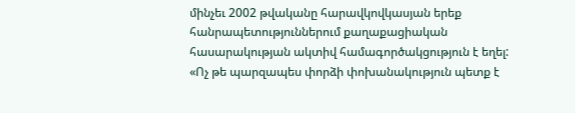մինչեւ 2002 թվականը հարավկովկասյան երեք հանրապետություններում քաղաքացիական հասարակության ակտիվ համագործակցություն է եղել: «Ոչ թե պարզապես փորձի փոխանակություն պետք է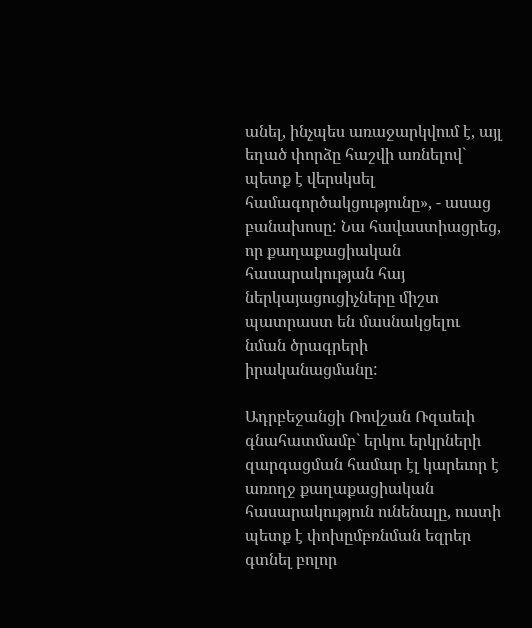անել, ինչպես առաջարկվում է, այլ եղած փորձը հաշվի առնելով` պետք է վերսկսել համագործակցությունը», - ասաց բանախոսը: Նա հավաստիացրեց, որ քաղաքացիական հասարակության հայ ներկայացուցիչները միշտ պատրաստ են մասնակցելու նման ծրագրերի իրականացմանը:

Ադրբեջանցի Ռովշան Ռզաեւի գնահատմամբ` երկու երկրների զարգացման համար էլ կարեւոր է առողջ քաղաքացիական հասարակություն ունենալը, ուստի պետք է փոխըմբռնման եզրեր գտնել բոլոր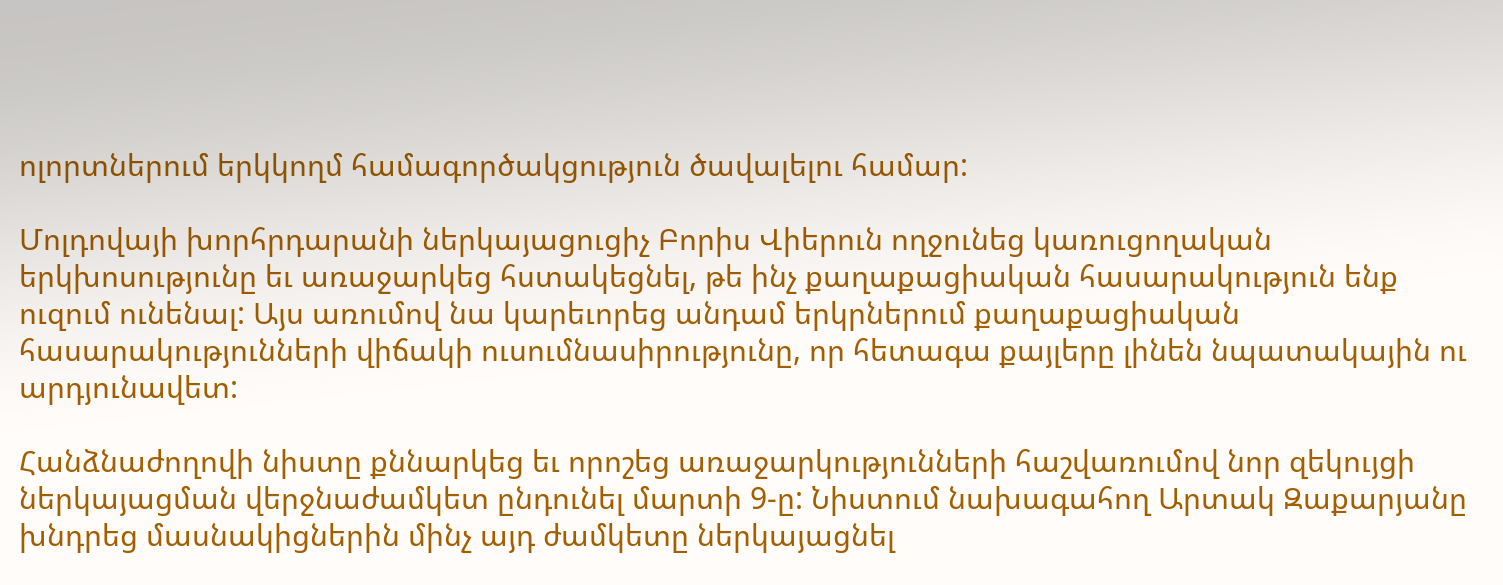ոլորտներում երկկողմ համագործակցություն ծավալելու համար:

Մոլդովայի խորհրդարանի ներկայացուցիչ Բորիս Վիերուն ողջունեց կառուցողական երկխոսությունը եւ առաջարկեց հստակեցնել, թե ինչ քաղաքացիական հասարակություն ենք ուզում ունենալ: Այս առումով նա կարեւորեց անդամ երկրներում քաղաքացիական հասարակությունների վիճակի ուսումնասիրությունը, որ հետագա քայլերը լինեն նպատակային ու արդյունավետ:

Հանձնաժողովի նիստը քննարկեց եւ որոշեց առաջարկությունների հաշվառումով նոր զեկույցի ներկայացման վերջնաժամկետ ընդունել մարտի 9-ը: Նիստում նախագահող Արտակ Զաքարյանը խնդրեց մասնակիցներին մինչ այդ ժամկետը ներկայացնել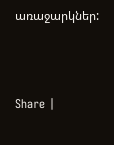առաջարկներ:



Share |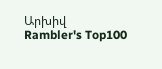Արխիվ
Rambler's Top100